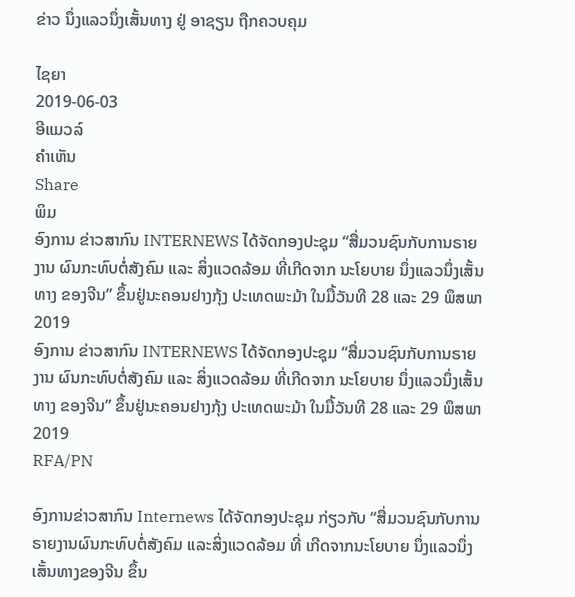ຂ່າວ ນຶ່ງແລວນຶ່ງເສັ້ນທາງ ຢູ່ ອາຊຽນ ຖືກຄວບຄຸມ

ໄຊຍາ
2019-06-03
ອີແມວລ໌
ຄໍາເຫັນ
Share
ພິມ
ອົງການ ຂ່າວສາກົນ INTERNEWS ໄດ້ຈັດກອງປະຊຸມ “ສື່ມວນຊົນກັບການຣາຍງານ ຜົນກະທົບຕໍ່ສັງຄົມ ແລະ ສິ່ງແວດລ້ອມ ທີ່ເກີດຈາກ ນະໂຍບາຍ ນຶ່ງແລວນຶ່ງເສັ້ນ ທາງ ຂອງຈີນ” ຂຶ້ນຢູ່ນະຄອນຢາງກຸ້ງ ປະເທດພະມ້າ ໃນມື້ວັນທີ 28 ແລະ 29 ພຶສພາ 2019
ອົງການ ຂ່າວສາກົນ INTERNEWS ໄດ້ຈັດກອງປະຊຸມ “ສື່ມວນຊົນກັບການຣາຍງານ ຜົນກະທົບຕໍ່ສັງຄົມ ແລະ ສິ່ງແວດລ້ອມ ທີ່ເກີດຈາກ ນະໂຍບາຍ ນຶ່ງແລວນຶ່ງເສັ້ນ ທາງ ຂອງຈີນ” ຂຶ້ນຢູ່ນະຄອນຢາງກຸ້ງ ປະເທດພະມ້າ ໃນມື້ວັນທີ 28 ແລະ 29 ພຶສພາ 2019
RFA/PN

ອົງການຂ່າວສາກົນ Internews ໄດ້ຈັດກອງປະຊຸມ ກ່ຽວກັບ “ສື່ມວນຊົນກັບການຣາຍງານຜົນກະທົບຕໍ່ສັງຄົມ ແລະສິ່ງແວດລ້ອມ ທີ່ ເກີດຈາກນະໂຍບາຍ ນຶ່ງແລວນຶ່ງເສັ້ນທາງຂອງຈີນ ຂຶ້ນ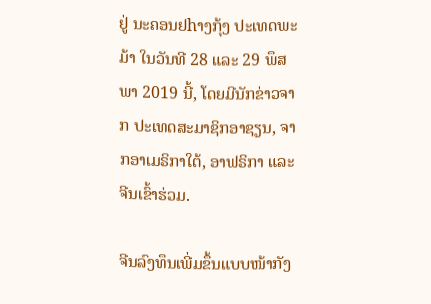ຢູ່ ນະຄອນຢhາງກຸ້ງ ປະເທດພະມ້າ ໃນວັນທີ 28 ແລະ 29 ພຶສພາ 2019 ນີ້, ໂດຍມີນັກຂ່າວຈາກ ປະເທດສະມາຊິກອາຊຽນ, ຈາກອາເມຣິກາໃຕ້, ອາຟຣິກາ ແລະ ຈີນເຂົ້າຮ່ວມ.

ຈີນລົງທຶນເພີ່ມຂຶ້ນແບບໜ້າກັງ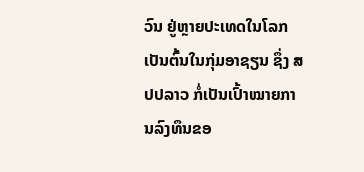ວົນ ຢູ່ຫຼາຍປະເທດໃນໂລກ ເປັນຕົ້ນໃນກຸ່ມອາຊຽນ ຊຶ່ງ ສປປລາວ ກໍ່ເປັນເປົ້າໝາຍການລົງທຶນຂອ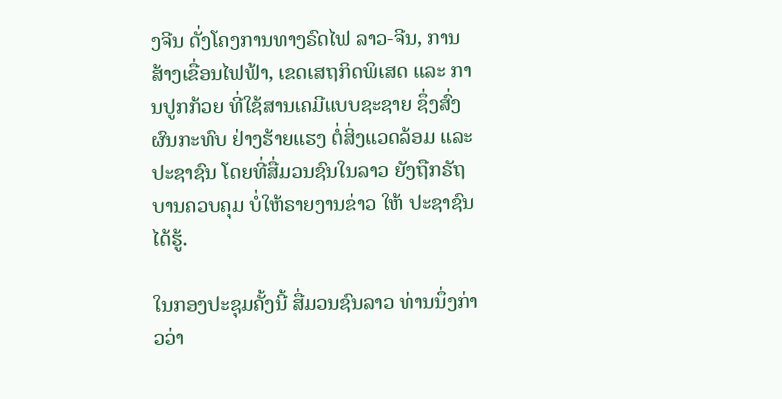ງຈີນ ດັ່ງໂຄງການທາງຣົດໄຟ ລາວ-ຈີນ, ການສ້າງເຂື່ອນໄຟຟ້າ, ເຂດເສຖກິດພິເສດ ແລະ ການປູກກ້ວຍ ທີ່ໃຊ້ສານເຄມີແບບຊະຊາຍ ຊຶ່ງສົ່ງ ຜົນກະທົບ ຢ່າງຮ້າຍແຮງ ຕໍ່ສິ່ງແວດລ້ອມ ແລະ ປະຊາຊົນ ໂດຍທີ່ສື່ມວນຊົນໃນລາວ ຍັງຖືກຣັຖບານຄວບຄຸມ ບໍ່ໃຫ້ຣາຍງານຂ່າວ ໃຫ້ ປະຊາຊົນໄດ້ຮູ້.

ໃນກອງປະຊຸມຄັ້ງນີ້ ສື່ມວນຊົນລາວ ທ່ານນຶ່ງກ່າວວ່າ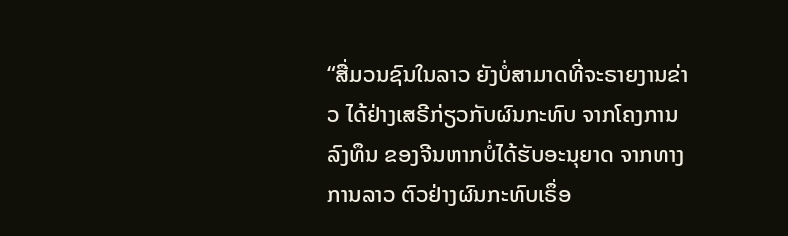“ສື່ມວນຊົນໃນລາວ ຍັງບໍ່ສາມາດທີ່ຈະຣາຍງານຂ່າວ ໄດ້ຢ່າງເສຣີກ່ຽວກັບຜົນກະທົບ ຈາກໂຄງການລົງທຶນ ຂອງຈີນຫາກບໍ່ໄດ້ຮັບອະນຸຍາດ ຈາກທາງການລາວ ຕົວຢ່າງຜົນກະທົບເຣຶ່ອ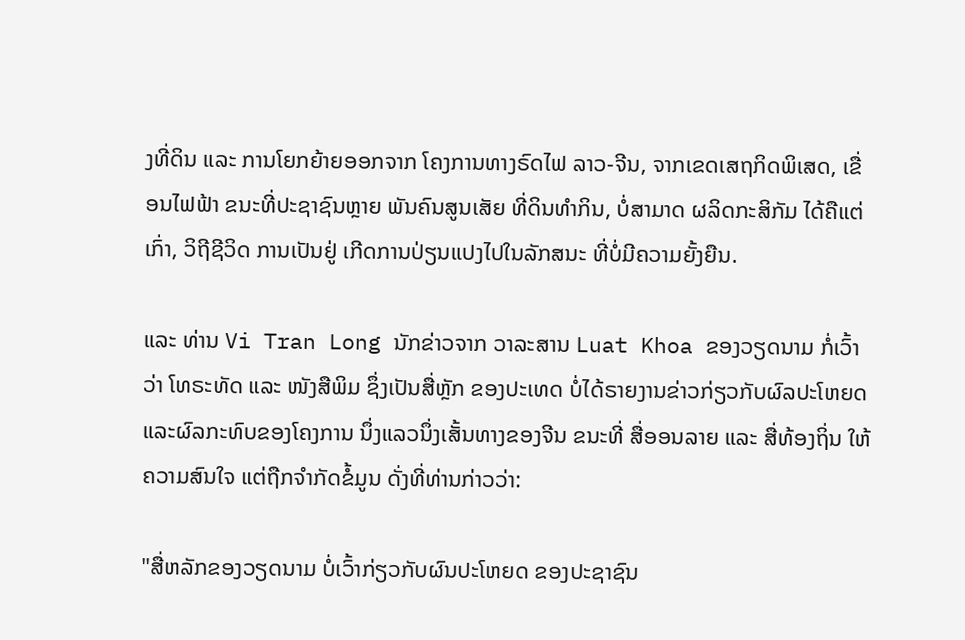ງທີ່ດິນ ແລະ ການໂຍກຍ້າຍອອກຈາກ ໂຄງການທາງຣົດໄຟ ລາວ-ຈີນ, ຈາກເຂດເສຖກິດພິເສດ, ເຂື່ອນໄຟຟ້າ ຂນະທີ່ປະຊາຊົນຫຼາຍ ພັນຄົນສູນເສັຍ ທີ່ດິນທໍາກິນ, ບໍ່ສາມາດ ຜລິດກະສິກັມ ໄດ້ຄືແຕ່ເກົ່າ, ວິຖີຊີວິດ ການເປັນຢູ່ ເກີດການປ່ຽນແປງໄປໃນລັກສນະ ທີ່ບໍ່ມີຄວາມຍັ້ງຍືນ.

ແລະ ທ່ານ Vi Tran Long ນັກຂ່າວຈາກ ວາລະສານ Luat Khoa ຂອງວຽດນາມ ກໍ່ເວົ້າວ່າ ໂທຣະທັດ ແລະ ໜັງສືພິມ ຊຶ່ງເປັນສື່ຫຼັກ ຂອງປະເທດ ບໍ່ໄດ້ຣາຍງານຂ່າວກ່ຽວກັບຜົລປະໂຫຍດ ແລະຜົລກະທົບຂອງໂຄງການ ນຶ່ງແລວນຶ່ງເສັ້ນທາງຂອງຈີນ ຂນະທີ່ ສື່ອອນລາຍ ແລະ ສື່ທ້ອງຖິ່ນ ໃຫ້ຄວາມສົນໃຈ ແຕ່ຖືກຈໍາກັດຂໍ້ມູນ ດັ່ງທີ່ທ່ານກ່າວວ່າ:

"ສື່ຫລັກຂອງວຽດນາມ ບໍ່ເວົ້າກ່ຽວກັບຜົນປະໂຫຍດ ຂອງປະຊາຊົນ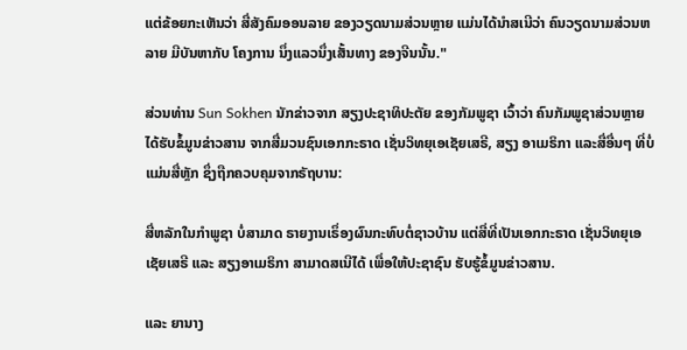ແຕ່ຂ້ອຍກະເຫັນວ່າ ສື່ສັງຄົມອອນລາຍ ຂອງວຽດນາມສ່ວນຫຼາຍ ແມ່ນໄດ້ນໍາສເນີວ່າ ຄົນວຽດນາມສ່ວນຫລາຍ ມີບັນຫາກັບ ໂຄງການ ນຶ່ງແລວນຶ່ງເສັ້ນທາງ ຂອງຈີນນັ້ນ."

ສ່ວນທ່ານ Sun Sokhen ນັກຂ່າວຈາກ ສຽງປະຊາທິປະຕັຍ ຂອງກັມພູຊາ ເວົ້າວ່າ ຄົນກັມພູຊາສ່ວນຫຼາຍ ໄດ້ຮັບຂໍ້ມູນຂ່າວສານ ຈາກສື່ມວນຊົນເອກກະຣາດ ເຊັ່ນວິທຍຸເອເຊັຍເສຣີ, ສຽງ ອາເມຣິກາ ແລະສື່ອື່ນໆ ທີ່ບໍ່ແມ່ນສື່ຫຼັກ ຊຶ່ງຖືກຄວບຄຸມຈາກຣັຖບານ:

ສື່ຫລັກໃນກໍາພູຊາ ບໍ່ສາມາດ ຣາຍງານເຣຶ່ອງຜົນກະທົບຕໍ່ຊາວບ້ານ ແຕ່ສື່ທີ່ເປັນເອກກະຣາດ ເຊັ່ນວິທຍຸເອເຊັຍເສຣີ ແລະ ສຽງອາເມຣິກາ ສາມາດສເນີໄດ້ ເພື່ອໃຫ້ປະຊາຊົນ ຮັບຮູ້ຂໍ້ມູນຂ່າວສານ.

ແລະ ຍານາງ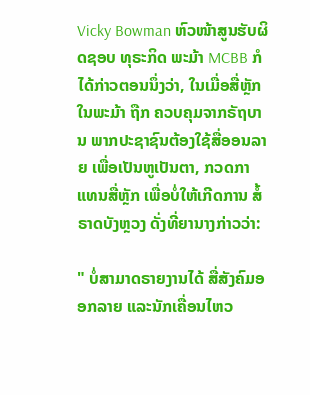Vicky Bowman ຫົວໜ້າສູນຮັບຜິດຊອບ ທຸຣະກິດ ພະມ້າ MCBB ກໍໄດ້ກ່າວຕອນນຶ່ງວ່າ, ໃນເມື່ອສື່ຫຼັກໃນພະມ້າ ຖືກ ຄວບຄຸມຈາກຣັຖບານ ພາກປະຊາຊົນຕ້ອງໃຊ້ສື່ອອນລາຍ ເພື່ອເປັນຫູເປັນຕາ, ກວດກາແທນສື່ຫຼັກ ເພື່ອບໍ່ໃຫ້ເກີດການ ສໍ້ຣາດບັງຫຼວງ ດັ່ງທີ່ຍານາງກ່າວວ່າ:

" ບໍ່ສາມາດຣາຍງານໄດ້ ສື່ສັງຄົມອອກລາຍ ແລະນັກເຄື່ອນໄຫວ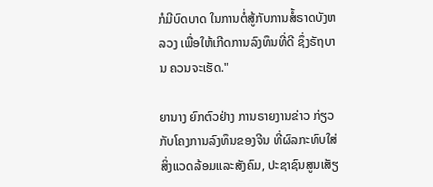ກໍມີບົດບາດ ໃນການຕໍ່ສູ້ກັບການສໍ້ຣາດບັງຫລວງ ເພື່ອໃຫ້ເກີດການລົງທຶນທີ່ດີ ຊຶ່ງຣັຖບານ ຄວນຈະເຮັດ."

ຍານາງ ຍົກຕົວຢ່າງ ການຣາຍງານຂ່າວ ກ່ຽວກັບໂຄງການລົງທຶນຂອງຈີນ ທີ່ຜົລກະທົບໃສ່ສິ່ງແວດລ້ອມແລະສັງຄົມ, ປະຊາຊົນສູນເສັຽ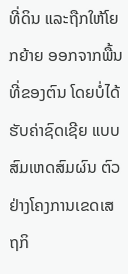ທີ່ດິນ ແລະຖືກໃຫ້ໂຍກຍ້າຍ ອອກຈາກພື້ນທີ່ຂອງຕົນ ໂດຍບໍ່ໄດ້ຮັບຄ່າຊົດເຊີຍ ແບບສົມເຫດສົມຜົນ ຕົວຢ່າງໂຄງການເຂດເສຖກິ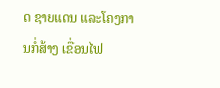ດ ຊາຍແດນ ແລະໂຄງການກໍ່ສ້າງ ເຂື່ອນໄຟ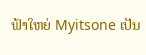ຟ້າໃຫຍ່ Myitsone ເປັນ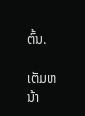ຕົ້ນ.

ເຕັມຫນ້າ